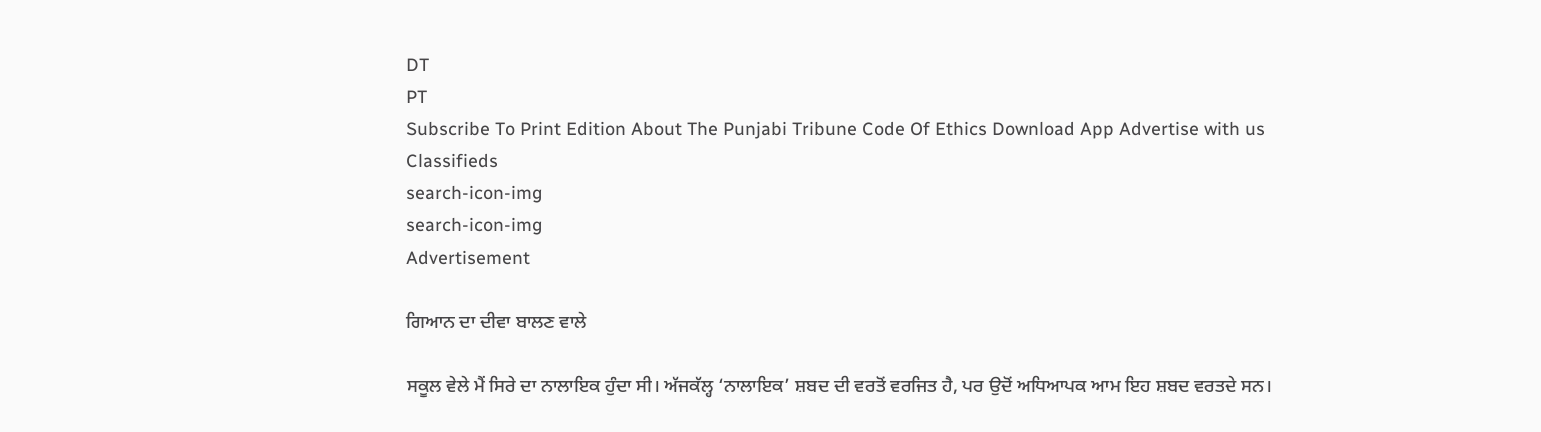DT
PT
Subscribe To Print Edition About The Punjabi Tribune Code Of Ethics Download App Advertise with us Classifieds
search-icon-img
search-icon-img
Advertisement

ਗਿਆਨ ਦਾ ਦੀਵਾ ਬਾਲਣ ਵਾਲੇ

ਸਕੂਲ ਵੇਲੇ ਮੈਂ ਸਿਰੇ ਦਾ ਨਾਲਾਇਕ ਹੁੰਦਾ ਸੀ। ਅੱਜਕੱਲ੍ਹ ‘ਨਾਲਾਇਕ’ ਸ਼ਬਦ ਦੀ ਵਰਤੋਂ ਵਰਜਿਤ ਹੈ, ਪਰ ਉਦੋਂ ਅਧਿਆਪਕ ਆਮ ਇਹ ਸ਼ਬਦ ਵਰਤਦੇ ਸਨ।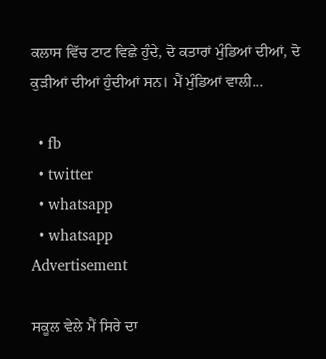ਕਲਾਸ ਵਿੱਚ ਟਾਟ ਵਿਛੇ ਹੁੰਦੇ, ਦੋ ਕਤਾਰਾਂ ਮੁੰਡਿਆਂ ਦੀਆਂ, ਦੋ ਕੁੜੀਆਂ ਦੀਆਂ ਹੁੰਦੀਆਂ ਸਨ। ਮੈਂ ਮੁੰਡਿਆਂ ਵਾਲੀ...

  • fb
  • twitter
  • whatsapp
  • whatsapp
Advertisement

ਸਕੂਲ ਵੇਲੇ ਮੈਂ ਸਿਰੇ ਦਾ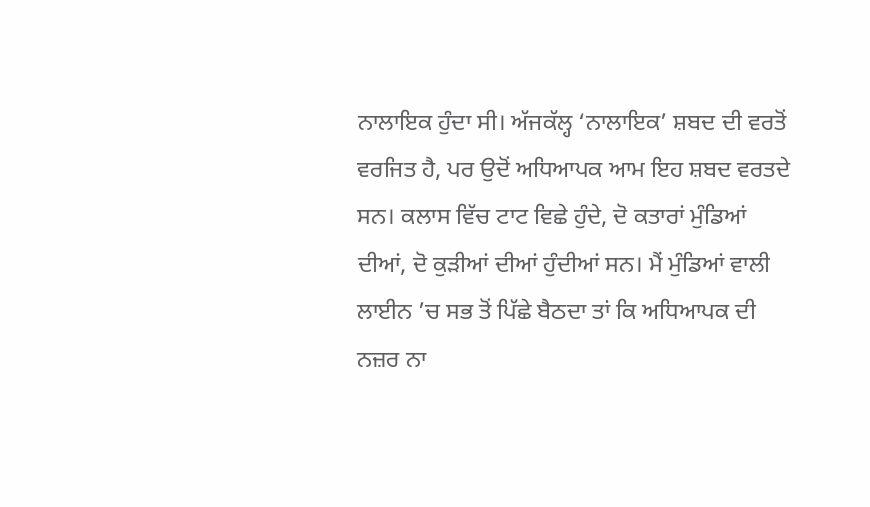ਨਾਲਾਇਕ ਹੁੰਦਾ ਸੀ। ਅੱਜਕੱਲ੍ਹ ‘ਨਾਲਾਇਕ’ ਸ਼ਬਦ ਦੀ ਵਰਤੋਂ ਵਰਜਿਤ ਹੈ, ਪਰ ਉਦੋਂ ਅਧਿਆਪਕ ਆਮ ਇਹ ਸ਼ਬਦ ਵਰਤਦੇ ਸਨ। ਕਲਾਸ ਵਿੱਚ ਟਾਟ ਵਿਛੇ ਹੁੰਦੇ, ਦੋ ਕਤਾਰਾਂ ਮੁੰਡਿਆਂ ਦੀਆਂ, ਦੋ ਕੁੜੀਆਂ ਦੀਆਂ ਹੁੰਦੀਆਂ ਸਨ। ਮੈਂ ਮੁੰਡਿਆਂ ਵਾਲੀ ਲਾਈਨ ’ਚ ਸਭ ਤੋਂ ਪਿੱਛੇ ਬੈਠਦਾ ਤਾਂ ਕਿ ਅਧਿਆਪਕ ਦੀ ਨਜ਼ਰ ਨਾ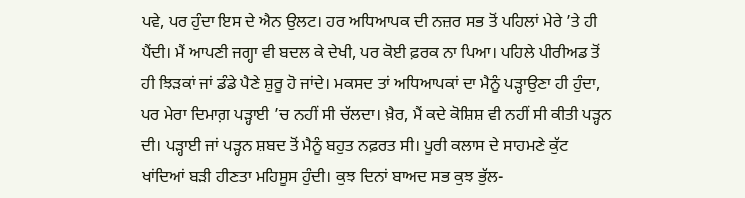ਪਵੇ, ਪਰ ਹੁੰਦਾ ਇਸ ਦੇ ਐਨ ਉਲਟ। ਹਰ ਅਧਿਆਪਕ ਦੀ ਨਜ਼ਰ ਸਭ ਤੋਂ ਪਹਿਲਾਂ ਮੇਰੇ ’ਤੇ ਹੀ ਪੈਂਦੀ। ਮੈਂ ਆਪਣੀ ਜਗ੍ਹਾ ਵੀ ਬਦਲ ਕੇ ਦੇਖੀ, ਪਰ ਕੋਈ ਫ਼ਰਕ ਨਾ ਪਿਆ। ਪਹਿਲੇ ਪੀਰੀਅਡ ਤੋਂ ਹੀ ਝਿੜਕਾਂ ਜਾਂ ਡੰਡੇ ਪੈਣੇ ਸ਼ੁਰੂ ਹੋ ਜਾਂਦੇ। ਮਕਸਦ ਤਾਂ ਅਧਿਆਪਕਾਂ ਦਾ ਮੈਨੂੰ ਪੜ੍ਹਾਉਣਾ ਹੀ ਹੁੰਦਾ, ਪਰ ਮੇਰਾ ਦਿਮਾਗ਼ ਪੜ੍ਹਾਈ ’ਚ ਨਹੀਂ ਸੀ ਚੱਲਦਾ। ਖ਼ੈਰ, ਮੈਂ ਕਦੇ ਕੋਸ਼ਿਸ਼ ਵੀ ਨਹੀਂ ਸੀ ਕੀਤੀ ਪੜ੍ਹਨ ਦੀ। ਪੜ੍ਹਾਈ ਜਾਂ ਪੜ੍ਹਨ ਸ਼ਬਦ ਤੋਂ ਮੈਨੂੰ ਬਹੁਤ ਨਫ਼ਰਤ ਸੀ। ਪੂਰੀ ਕਲਾਸ ਦੇ ਸਾਹਮਣੇ ਕੁੱਟ ਖਾਂਦਿਆਂ ਬੜੀ ਹੀਣਤਾ ਮਹਿਸੂਸ ਹੁੰਦੀ। ਕੁਝ ਦਿਨਾਂ ਬਾਅਦ ਸਭ ਕੁਝ ਭੁੱਲ-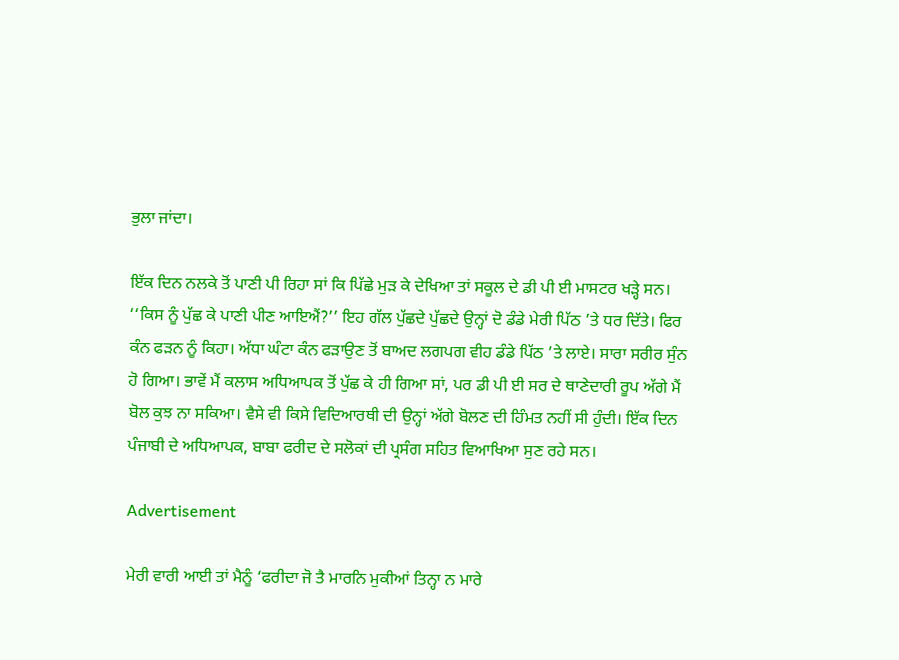ਭੁਲਾ ਜਾਂਦਾ।

ਇੱਕ ਦਿਨ ਨਲਕੇ ਤੋਂ ਪਾਣੀ ਪੀ ਰਿਹਾ ਸਾਂ ਕਿ ਪਿੱਛੇ ਮੁੜ ਕੇ ਦੇਖਿਆ ਤਾਂ ਸਕੂਲ ਦੇ ਡੀ ਪੀ ਈ ਮਾਸਟਰ ਖੜ੍ਹੇ ਸਨ। ‘‘ਕਿਸ ਨੂੰ ਪੁੱਛ ਕੇ ਪਾਣੀ ਪੀਣ ਆਇਐਂ?’’ ਇਹ ਗੱਲ ਪੁੱਛਦੇ ਪੁੱਛਦੇ ਉਨ੍ਹਾਂ ਦੋ ਡੰਡੇ ਮੇਰੀ ਪਿੱਠ ’ਤੇ ਧਰ ਦਿੱਤੇ। ਫਿਰ ਕੰਨ ਫੜਨ ਨੂੰ ਕਿਹਾ। ਅੱਧਾ ਘੰਟਾ ਕੰਨ ਫੜਾਉਣ ਤੋਂ ਬਾਅਦ ਲਗਪਗ ਵੀਹ ਡੰਡੇ ਪਿੱਠ ’ਤੇ ਲਾਏ। ਸਾਰਾ ਸਰੀਰ ਸੁੰਨ ਹੋ ਗਿਆ। ਭਾਵੇਂ ਮੈਂ ਕਲਾਸ ਅਧਿਆਪਕ ਤੋਂ ਪੁੱਛ ਕੇ ਹੀ ਗਿਆ ਸਾਂ, ਪਰ ਡੀ ਪੀ ਈ ਸਰ ਦੇ ਥਾਣੇਦਾਰੀ ਰੂਪ ਅੱਗੇ ਮੈਂ ਬੋਲ ਕੁਝ ਨਾ ਸਕਿਆ। ਵੈਸੇ ਵੀ ਕਿਸੇ ਵਿਦਿਆਰਥੀ ਦੀ ਉਨ੍ਹਾਂ ਅੱਗੇ ਬੋਲਣ ਦੀ ਹਿੰਮਤ ਨਹੀਂ ਸੀ ਹੁੰਦੀ। ਇੱਕ ਦਿਨ ਪੰਜਾਬੀ ਦੇ ਅਧਿਆਪਕ, ਬਾਬਾ ਫਰੀਦ ਦੇ ਸਲੋਕਾਂ ਦੀ ਪ੍ਰਸੰਗ ਸਹਿਤ ਵਿਆਖਿਆ ਸੁਣ ਰਹੇ ਸਨ।

Advertisement

ਮੇਰੀ ਵਾਰੀ ਆਈ ਤਾਂ ਮੈਨੂੰ ‘ਫਰੀਦਾ ਜੋ ਤੈ ਮਾਰਨਿ ਮੁਕੀਆਂ ਤਿਨ੍ਹਾ ਨ ਮਾਰੇ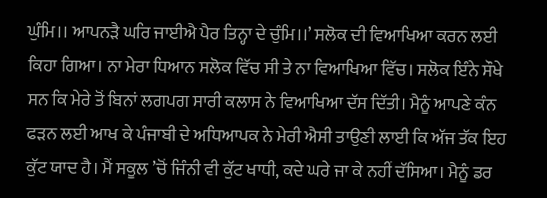ਘੁੰਮਿ।। ਆਪਨੜੈ ਘਰਿ ਜਾਈਐ ਪੈਰ ਤਿਨ੍ਹਾ ਦੇ ਚੁੰਮਿ।।’ ਸਲੋਕ ਦੀ ਵਿਆਖਿਆ ਕਰਨ ਲਈ ਕਿਹਾ ਗਿਆ। ਨਾ ਮੇਰਾ ਧਿਆਨ ਸਲੋਕ ਵਿੱਚ ਸੀ ਤੇ ਨਾ ਵਿਆਖਿਆ ਵਿੱਚ। ਸਲੋਕ ਇੰਨੇ ਸੌਖੇ ਸਨ ਕਿ ਮੇਰੇ ਤੋਂ ਬਿਨਾਂ ਲਗਪਗ ਸਾਰੀ ਕਲਾਸ ਨੇ ਵਿਆਖਿਆ ਦੱਸ ਦਿੱਤੀ। ਮੈਨੂੰ ਆਪਣੇ ਕੰਨ ਫੜਨ ਲਈ ਆਖ ਕੇ ਪੰਜਾਬੀ ਦੇ ਅਧਿਆਪਕ ਨੇ ਮੇਰੀ ਐਸੀ ਤਾਉਣੀ ਲਾਈ ਕਿ ਅੱਜ ਤੱਕ ਇਹ ਕੁੱਟ ਯਾਦ ਹੈ। ਮੈਂ ਸਕੂਲ ’ਚੋਂ ਜਿੰਨੀ ਵੀ ਕੁੱਟ ਖਾਧੀ, ਕਦੇ ਘਰੇ ਜਾ ਕੇ ਨਹੀਂ ਦੱਸਿਆ। ਮੈਨੂੰ ਡਰ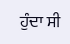ਹੁੰਦਾ ਸੀ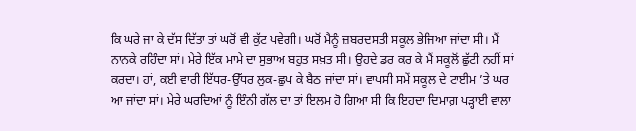ਕਿ ਘਰੇ ਜਾ ਕੇ ਦੱਸ ਦਿੱਤਾ ਤਾਂ ਘਰੋਂ ਵੀ ਕੁੱਟ ਪਵੇਗੀ। ਘਰੋਂ ਮੈਨੂੰ ਜ਼ਬਰਦਸਤੀ ਸਕੂਲ ਭੇਜਿਆ ਜਾਂਦਾ ਸੀ। ਮੈਂ ਨਾਨਕੇ ਰਹਿੰਦਾ ਸਾਂ। ਮੇਰੇ ਇੱਕ ਮਾਮੇ ਦਾ ਸੁਭਾਅ ਬਹੁਤ ਸਖ਼ਤ ਸੀ। ਉਹਦੇ ਡਰ ਕਰ ਕੇ ਮੈਂ ਸਕੂਲੋਂ ਛੁੱਟੀ ਨਹੀਂ ਸਾਂ ਕਰਦਾ। ਹਾਂ, ਕਈ ਵਾਰੀ ਇੱਧਰ-ਉੱਧਰ ਲੁਕ-ਛੁਪ ਕੇ ਬੈਠ ਜਾਂਦਾ ਸਾਂ। ਵਾਪਸੀ ਸਮੇਂ ਸਕੂਲ ਦੇ ਟਾਈਮ ’ਤੇ ਘਰ ਆ ਜਾਂਦਾ ਸਾਂ। ਮੇਰੇ ਘਰਦਿਆਂ ਨੂੰ ਇੰਨੀ ਗੱਲ ਦਾ ਤਾਂ ਇਲਮ ਹੋ ਗਿਆ ਸੀ ਕਿ ਇਹਦਾ ਦਿਮਾਗ਼ ਪੜ੍ਹਾਈ ਵਾਲਾ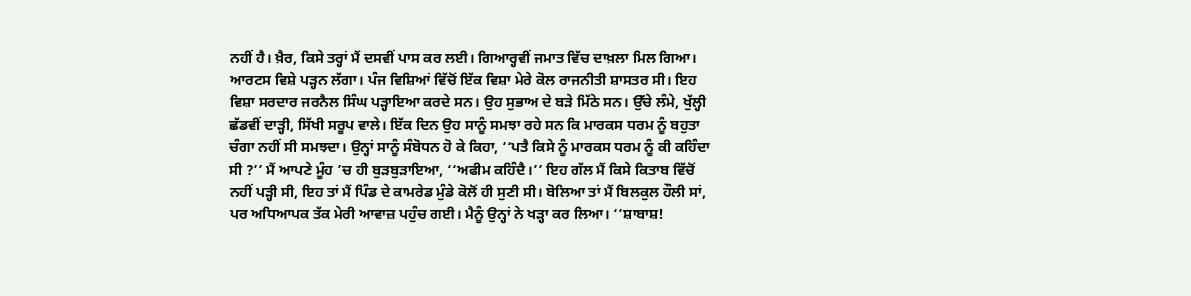ਨਹੀਂ ਹੈ। ਖ਼ੈਰ, ਕਿਸੇ ਤਰ੍ਹਾਂ ਮੈਂ ਦਸਵੀਂ ਪਾਸ ਕਰ ਲਈ। ਗਿਆਰ੍ਹਵੀਂ ਜਮਾਤ ਵਿੱਚ ਦਾਖ਼ਲਾ ਮਿਲ ਗਿਆ। ਆਰਟਸ ਵਿਸ਼ੇ ਪੜ੍ਹਨ ਲੱਗਾ। ਪੰਜ ਵਿਸ਼ਿਆਂ ਵਿੱਚੋਂ ਇੱਕ ਵਿਸ਼ਾ ਮੇਰੇ ਕੋਲ ਰਾਜਨੀਤੀ ਸ਼ਾਸਤਰ ਸੀ। ਇਹ ਵਿਸ਼ਾ ਸਰਦਾਰ ਜਰਨੈਲ ਸਿੰਘ ਪੜ੍ਹਾਇਆ ਕਰਦੇ ਸਨ। ਉਹ ਸੁਭਾਅ ਦੇ ਬੜੇ ਮਿੱਠੇ ਸਨ। ਉੱਚੇ ਲੰਮੇ, ਖੁੱਲ੍ਹੀ ਛੱਡਵੀਂ ਦਾੜ੍ਹੀ, ਸਿੱਖੀ ਸਰੂਪ ਵਾਲੇ। ਇੱਕ ਦਿਨ ਉਹ ਸਾਨੂੰ ਸਮਝਾ ਰਹੇ ਸਨ ਕਿ ਮਾਰਕਸ ਧਰਮ ਨੂੰ ਬਹੁਤਾ ਚੰਗਾ ਨਹੀਂ ਸੀ ਸਮਝਦਾ। ਉਨ੍ਹਾਂ ਸਾਨੂੰ ਸੰਬੋਧਨ ਹੋ ਕੇ ਕਿਹਾ, ‘‘ਪਤੈ ਕਿਸੇ ਨੂੰ ਮਾਰਕਸ ਧਰਮ ਨੂੰ ਕੀ ਕਹਿੰਦਾ ਸੀ ?’’ ਮੈਂ ਆਪਣੇ ਮੂੰਹ ’ਚ ਹੀ ਬੁੜਬੁੜਾਇਆ, ‘‘ਅਫੀਮ ਕਹਿੰਦੈ।’’ ਇਹ ਗੱਲ ਮੈਂ ਕਿਸੇ ਕਿਤਾਬ ਵਿੱਚੋਂ ਨਹੀਂ ਪੜ੍ਹੀ ਸੀ, ਇਹ ਤਾਂ ਮੈਂ ਪਿੰਡ ਦੇ ਕਾਮਰੇਡ ਮੁੰਡੇ ਕੋਲੋਂ ਹੀ ਸੁਣੀ ਸੀ। ਬੋਲਿਆ ਤਾਂ ਮੈਂ ਬਿਲਕੁਲ ਹੌਲੀ ਸਾਂ, ਪਰ ਅਧਿਆਪਕ ਤੱਕ ਮੇਰੀ ਆਵਾਜ਼ ਪਹੁੰਚ ਗਈ। ਮੈਨੂੰ ਉਨ੍ਹਾਂ ਨੇ ਖੜ੍ਹਾ ਕਰ ਲਿਆ। ‘‘ਸ਼ਾਬਾਸ਼!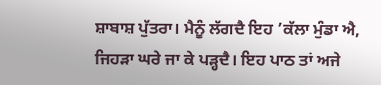ਸ਼ਾਬਾਸ਼ ਪੁੱਤਰਾ। ਮੈਨੂੰ ਲੱਗਦੈ ਇਹ ’ਕੱਲਾ ਮੁੰਡਾ ਐ, ਜਿਹੜਾ ਘਰੇ ਜਾ ਕੇ ਪੜ੍ਹਦੈ। ਇਹ ਪਾਠ ਤਾਂ ਅਜੇ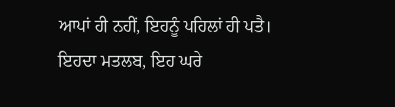ਆਪਾਂ ਹੀ ਨਹੀਂ, ਇਹਨੂੰ ਪਹਿਲਾਂ ਹੀ ਪਤੈ। ਇਹਦਾ ਮਤਲਬ, ਇਹ ਘਰੇ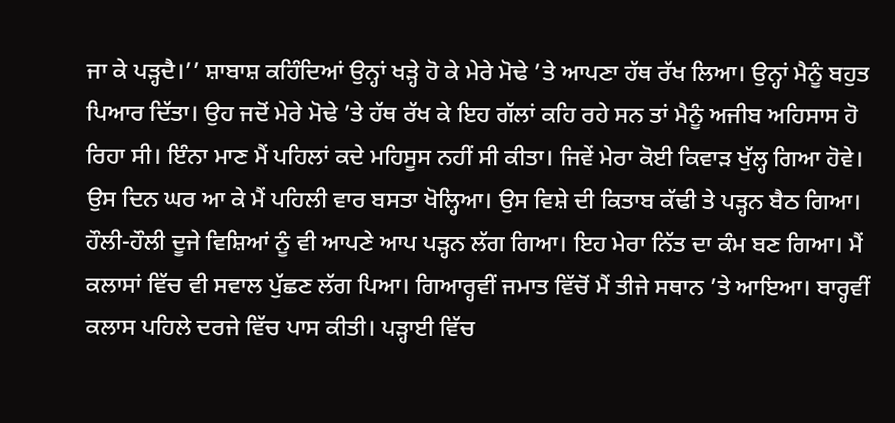ਜਾ ਕੇ ਪੜ੍ਹਦੈ।’’ ਸ਼ਾਬਾਸ਼ ਕਹਿੰਦਿਆਂ ਉਨ੍ਹਾਂ ਖੜ੍ਹੇ ਹੋ ਕੇ ਮੇਰੇ ਮੋਢੇ ’ਤੇ ਆਪਣਾ ਹੱਥ ਰੱਖ ਲਿਆ। ਉਨ੍ਹਾਂ ਮੈਨੂੰ ਬਹੁਤ ਪਿਆਰ ਦਿੱਤਾ। ਉਹ ਜਦੋਂ ਮੇਰੇ ਮੋਢੇ ’ਤੇ ਹੱਥ ਰੱਖ ਕੇ ਇਹ ਗੱਲਾਂ ਕਹਿ ਰਹੇ ਸਨ ਤਾਂ ਮੈਨੂੰ ਅਜੀਬ ਅਹਿਸਾਸ ਹੋ ਰਿਹਾ ਸੀ। ਇੰਨਾ ਮਾਣ ਮੈਂ ਪਹਿਲਾਂ ਕਦੇ ਮਹਿਸੂਸ ਨਹੀਂ ਸੀ ਕੀਤਾ। ਜਿਵੇਂ ਮੇਰਾ ਕੋਈ ਕਿਵਾੜ ਖੁੱਲ੍ਹ ਗਿਆ ਹੋਵੇ। ਉਸ ਦਿਨ ਘਰ ਆ ਕੇ ਮੈਂ ਪਹਿਲੀ ਵਾਰ ਬਸਤਾ ਖੋਲ੍ਹਿਆ। ਉਸ ਵਿਸ਼ੇ ਦੀ ਕਿਤਾਬ ਕੱਢੀ ਤੇ ਪੜ੍ਹਨ ਬੈਠ ਗਿਆ। ਹੌਲੀ-ਹੌਲੀ ਦੂਜੇ ਵਿਸ਼ਿਆਂ ਨੂੰ ਵੀ ਆਪਣੇ ਆਪ ਪੜ੍ਹਨ ਲੱਗ ਗਿਆ। ਇਹ ਮੇਰਾ ਨਿੱਤ ਦਾ ਕੰਮ ਬਣ ਗਿਆ। ਮੈਂ ਕਲਾਸਾਂ ਵਿੱਚ ਵੀ ਸਵਾਲ ਪੁੱਛਣ ਲੱਗ ਪਿਆ। ਗਿਆਰ੍ਹਵੀਂ ਜਮਾਤ ਵਿੱਚੋਂ ਮੈਂ ਤੀਜੇ ਸਥਾਨ ’ਤੇ ਆਇਆ। ਬਾਰ੍ਹਵੀਂ ਕਲਾਸ ਪਹਿਲੇ ਦਰਜੇ ਵਿੱਚ ਪਾਸ ਕੀਤੀ। ਪੜ੍ਹਾਈ ਵਿੱਚ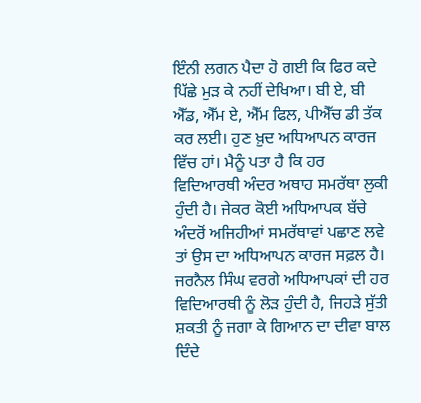ਇੰਨੀ ਲਗਨ ਪੈਦਾ ਹੋ ਗਈ ਕਿ ਫਿਰ ਕਦੇ ਪਿੱਛੇ ਮੁੜ ਕੇ ਨਹੀਂ ਦੇਖਿਆ। ਬੀ ਏ, ਬੀ ਐੱਡ, ਐੱਮ ਏ, ਐੱਮ ਫਿਲ, ਪੀਐੱਚ ਡੀ ਤੱਕ ਕਰ ਲਈ। ਹੁਣ ਖ਼ੁਦ ਅਧਿਆਪਨ ਕਾਰਜ ਵਿੱਚ ਹਾਂ। ਮੈਨੂੰ ਪਤਾ ਹੈ ਕਿ ਹਰ ਵਿਦਿਆਰਥੀ ਅੰਦਰ ਅਥਾਹ ਸਮਰੱਥਾ ਲੁਕੀ ਹੁੰਦੀ ਹੈ। ਜੇਕਰ ਕੋਈ ਅਧਿਆਪਕ ਬੱਚੇ ਅੰਦਰੋਂ ਅਜਿਹੀਆਂ ਸਮਰੱਥਾਵਾਂ ਪਛਾਣ ਲਵੇ ਤਾਂ ਉਸ ਦਾ ਅਧਿਆਪਨ ਕਾਰਜ ਸਫ਼ਲ ਹੈ। ਜਰਨੈਲ ਸਿੰਘ ਵਰਗੇ ਅਧਿਆਪਕਾਂ ਦੀ ਹਰ ਵਿਦਿਆਰਥੀ ਨੂੰ ਲੋੜ ਹੁੰਦੀ ਹੈ, ਜਿਹੜੇ ਸੁੱਤੀ ਸ਼ਕਤੀ ਨੂੰ ਜਗਾ ਕੇ ਗਿਆਨ ਦਾ ਦੀਵਾ ਬਾਲ ਦਿੰਦੇ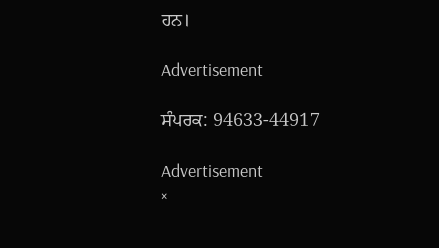ਹਨ।

Advertisement

ਸੰਪਰਕ: 94633-44917

Advertisement
×